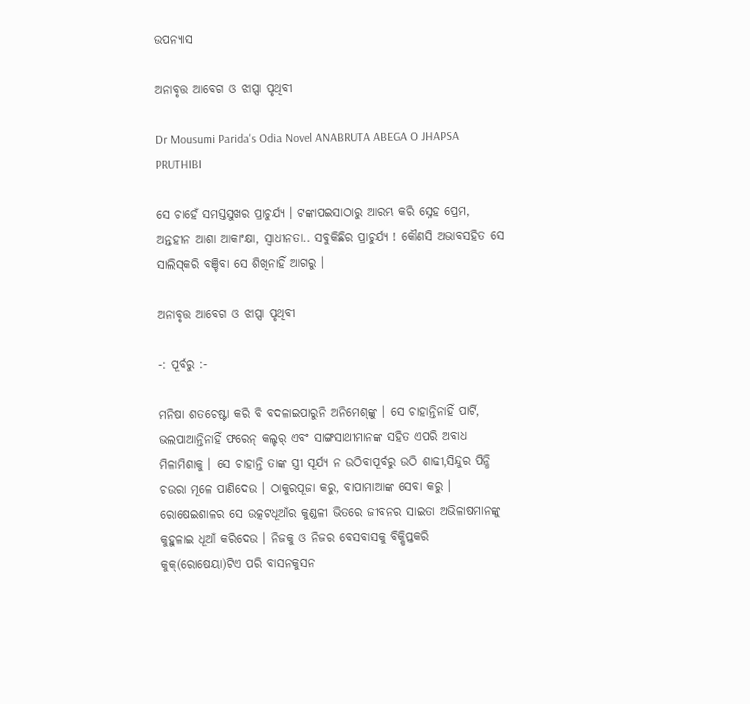ଉପନ୍ୟାସ

ଅନାବୃତ୍ତ ଆବେଗ ଓ ଝାପ୍ସା ପୃଥିବୀ

Dr Mousumi Parida's Odia Novel ANABRUTA ABEGA O JHAPSA PRUTHIBI

ସେ ଚାହେଁ ସମସ୍ତସୁଖର ପ୍ରାଚୁର୍ଯ୍ୟ । ଟଙ୍କାପଇସାଠାରୁ ଆରମ୍ଭ କରି ସ୍ନେହ ପ୍ରେମ, ଅନ୍ତହୀନ ଆଶା ଆକାଂକ୍ଷା, ସ୍ୱାଧୀନତା.. ସବୁକିଛିର ପ୍ରାଚୁର୍ଯ୍ୟ ! କୌଣସି ଅଭାବସହିତ ସେ ସାଲିସ୍‌କରି ବଞ୍ଚିବା ସେ ଶିଖିନାହିଁ ଆଗରୁ ।

ଅନାବୃତ୍ତ ଆବେଗ ଓ ଝାପ୍ସା ପୃଥିବୀ

-: ପୂର୍ବରୁ :-

ମନିଷା ଶତଚେଷ୍ଟା କରି ବି ବଦଳାଇପାରୁନି ଅନିମେଶ୍‌ଙ୍କୁ । ସେ ଚାହାନ୍ତିନାହିଁ ପାର୍ଟି, ଭଲପାଆନ୍ତିନାହିଁ ଫରେନ୍ କଲ୍ଚର୍ ଏବଂ ସାଙ୍ଗସାଥୀମାନଙ୍କ ସହିତ ଏପରି ଅବାଧ ମିଳାମିଶାକୁ । ସେ ଚାହାନ୍ତି ତାଙ୍କ ସ୍ତ୍ରୀ ସୂର୍ଯ୍ୟ ନ ଉଠିବାପୂର୍ବରୁ ଉଠି ଶାଢୀ,ସିନ୍ଦୁର ପିନ୍ଧି ଚଉରା ମୂଳେ ପାଣିଦେଉ । ଠାକୁରପୂଜା କରୁ, ବାପାମାଆଙ୍କ ସେବା କରୁ । ରୋଷେଇଶାଳର ସେ ଉତ୍କଟଧୂଆଁର କୁଣ୍ଡଳୀ ଭିତରେ ଜୀବନର ସାଇତା ଅଭିଳାଷମାନଙ୍କୁ କୁହୁଳାଇ ଧୂଆଁ କରିଦେଉ । ନିଜକୁ ଓ ନିଜର ବେସବାସକୁ ବିକ୍ଷିପ୍ତକରି କୁକ୍(ରୋଷେୟା)ଟିଏ ପରି ବାସନକୁସନ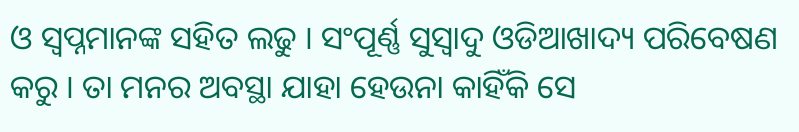ଓ ସ୍ୱପ୍ନମାନଙ୍କ ସହିତ ଲଢୁ । ସଂପୂର୍ଣ୍ଣ ସୁସ୍ୱାଦୁ ଓଡିଆଖାଦ୍ୟ ପରିବେଷଣ କରୁ । ତା ମନର ଅବସ୍ଥା ଯାହା ହେଉନା କାହିଁକି ସେ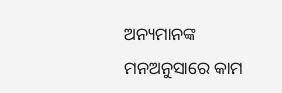ଅନ୍ୟମାନଙ୍କ ମନଅନୁସାରେ କାମ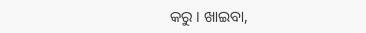କରୁ । ଖାଇବା,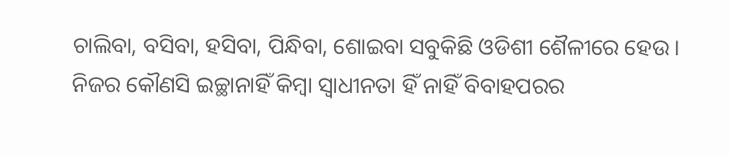ଚାଲିବା, ବସିବା, ହସିବା, ପିନ୍ଧିବା, ଶୋଇବା ସବୁକିଛି ଓଡିଶୀ ଶୈଳୀରେ ହେଉ । ନିଜର କୌଣସି ଇଚ୍ଛାନାହିଁ କିମ୍ବା ସ୍ୱାଧୀନତା ହିଁ ନାହିଁ ବିବାହପରର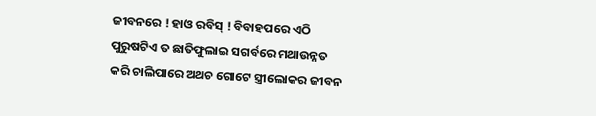ଜୀବନରେ ! ହାଓ ରବିସ୍ ! ବିବାହପରେ ଏଠି ପୁରୁଷଟିଏ ତ ଛାତିଫୁଲାଇ ସଗର୍ବରେ ମଥାଉନ୍ନତ କରି ଚାଲିପାରେ ଅଥଚ ଗୋଟେ ସ୍ତ୍ରୀଲୋକର ଜୀବନ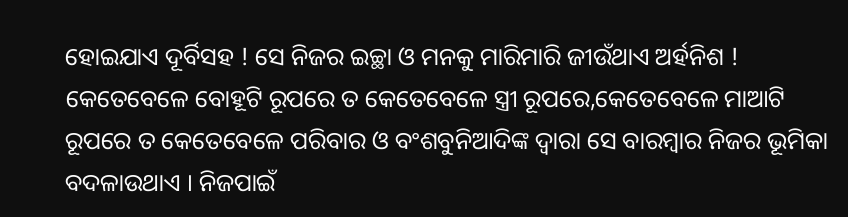ହୋଇଯାଏ ଦୂର୍ବିସହ ! ସେ ନିଜର ଇଚ୍ଛା ଓ ମନକୁ ମାରିମାରି ଜୀଉଁଥାଏ ଅର୍ହନିଶ ! କେତେବେଳେ ବୋହୂଟି ରୂପରେ ତ କେତେବେଳେ ସ୍ତ୍ରୀ ରୂପରେ,କେତେବେଳେ ମାଆଟି ରୂପରେ ତ କେତେବେଳେ ପରିବାର ଓ ବଂଶବୁନିଆଦିଙ୍କ ଦ୍ୱାରା ସେ ବାରମ୍ବାର ନିଜର ଭୂମିକା ବଦଳାଉଥାଏ । ନିଜପାଇଁ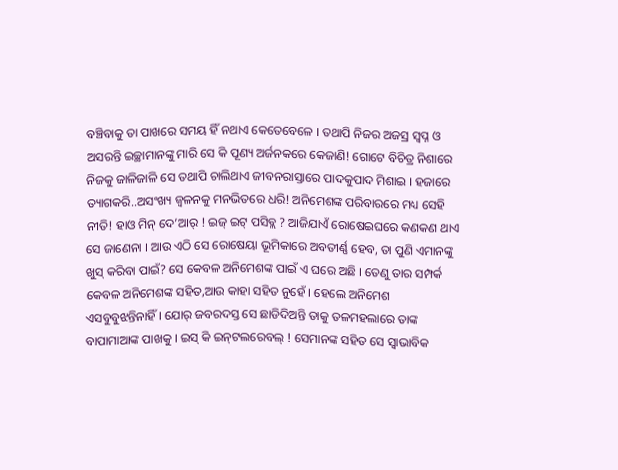ବଞ୍ଚିବାକୁ ତା ପାଖରେ ସମୟ ହିଁ ନଥାଏ କେତେବେଳେ । ତଥାପି ନିଜର ଅଜସ୍ର ସ୍ୱପ୍ନ ଓ ଅସରନ୍ତି ଇଚ୍ଛାମାନଙ୍କୁ ମାରି ସେ କି ପୂଣ୍ୟ ଅର୍ଜନକରେ କେଜାଣି! ଗୋଟେ ବିଚିତ୍ର ନିଶାରେ ନିଜକୁ ଜାଳିଜାଳି ସେ ତଥାପି ଚାଲିଥାଏ ଜୀବନରାସ୍ତାରେ ପାଦକୁପାଦ ମିଶାଇ । ହଜାରେ ତ୍ୟାଗକରି..ଅସଂଖ୍ୟ ଜ୍ୱଳନକୁ ମନଭିତରେ ଧରି! ଅନିମେଶଙ୍କ ପରିବାରରେ ମଧ୍ୟ ସେହି ନୀତି! ହାଓ ମିନ୍ ଦେ’ଆର୍ ! ଇଜ୍ ଇଟ୍ ପସିବ୍ଲ ? ଆଜିଯାଏଁ ରୋଷେଇଘରେ କଣକଣ ଥାଏ ସେ ଜାଣେନା । ଆଉ ଏଠି ସେ ରୋଷେୟା ଭୂମିକାରେ ଅବତୀର୍ଣ୍ଣ ହେବ, ତା ପୁଣି ଏମାନଙ୍କୁ ଖୁସ୍ କରିବା ପାଇଁ? ସେ କେବଳ ଅନିମେଶଙ୍କ ପାଇଁ ଏ ଘରେ ଅଛି । ତେଣୁ ତାର ସମ୍ପର୍କ କେବଳ ଅନିମେଶଙ୍କ ସହିତ,ଆଉ କାହା ସହିତ ନୁହେଁ । ହେଲେ ଅନିମେଶ ଏସବୁବୁଝନ୍ତିନାହିଁ । ଯୋର୍ ଜବରଦସ୍ତ ସେ ଛାଡିଦିଅନ୍ତି ତାକୁ ତଳମହଲାରେ ତାଙ୍କ ବାପାମାଆଙ୍କ ପାଖକୁ । ଇସ୍ କି ଇନ୍‌ଟଲରେବଲ୍‌ ! ସେମାନଙ୍କ ସହିତ ସେ ସ୍ୱାଭାବିକ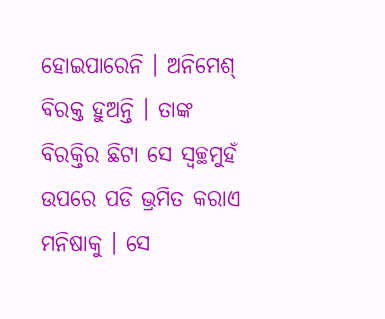ହୋଇପାରେନି । ଅନିମେଶ୍ ବିରକ୍ତ ହୁଅନ୍ତି । ତାଙ୍କ ବିରକ୍ତିର ଛିଟା ସେ ସ୍ୱଚ୍ଛମୁହଁ ଉପରେ ପଡି ଭ୍ରମିତ କରାଏ ମନିଷାକୁ । ସେ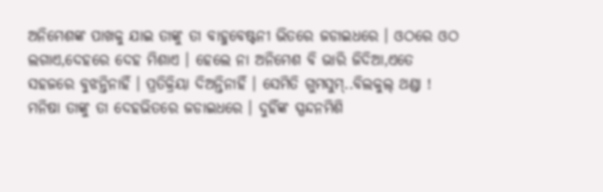ଅନିମେଶଙ୍କ ପାଖକୁ ଯାଇ ତାଙ୍କୁ ତା ବାହୁବେଷ୍ଟନୀ ଭିତରେ ଜଡାଇଧରେ । ଓଠରେ ଓଠ ଲଗାଏ,ଦେହରେ ଦେହ ମିଶାଏ । ହେଲେ ନା ଅନିମେଶ ବି ଭାରି ଜିଦିଆ,ଏତେ ସହଜରେ ବୁଝନ୍ତିନାହିଁ । ପ୍ରତିକ୍ରିୟା ଦିଅନ୍ତିନାହିଁ । ସେମିତି ଗୁମସୁମ୍..ବିଲକୁଲ୍ ଥଣ୍ଡା ! ମନିଷା ତାଙ୍କୁ ତା ଦେହଭିତରେ ଜଡାଇଧରେ । ଦୁହିଁଙ୍କ ସ୍ପନ୍ଦନମିଶି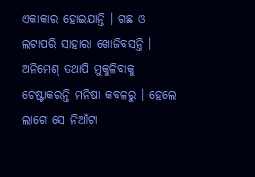ଏକାକାର ହୋଇଯାନ୍ତି । ଗଛ ଓ ଲଟାପରି ସାହାରା ଖୋଜିବସନ୍ତି । ଅନିମେଶ୍ ତଥାପି ମୁକୁଳିବାକୁ ଚେଷ୍ଟାକରନ୍ତି ମନିଷା କବଳରୁ । ହେଲେ ଲାଗେ ସେ ନିଆଁଟା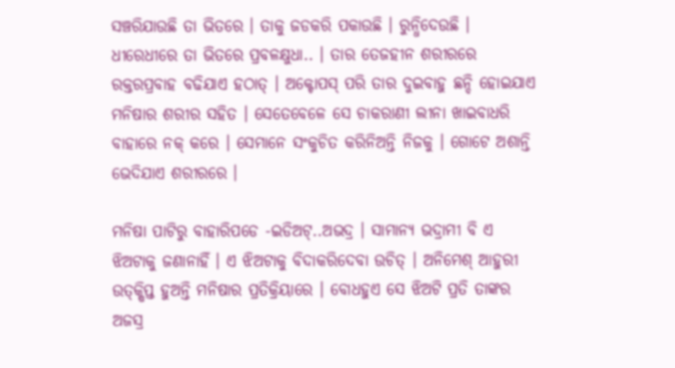ସଞ୍ଚରିଯାଉଛି ତା ଭିତରେ । ତାକୁ ଜଡକରି ପକାଉଛି । ରୁନ୍ଧିଦେଉଛି । ଧୀରେଧୀରେ ତା ଭିତରେ ପ୍ରବଳକ୍ଷୁଧା.. । ତାର ତେଜହୀନ ଶରୀରରେ ରକ୍ତରପ୍ରବାହ ବଢିଯାଏ ହଠାତ୍ । ଅକ୍ଟୋପସ୍ ପରି ତାର ଦୁଇବାହୁ ଛନ୍ଦି ହୋଇଯାଏ ମନିଷାର ଶରୀର ସହିତ । ସେତେବେଳେ ସେ ଚାକରାଣୀ ଲୀନା ଖାଇବାଧରି ବାହାରେ ନକ୍ କରେ । ସେମାନେ ସଂକୁଚିତ କରିନିଅନ୍ତି ନିଜକୁ । ଗୋଟେ ଅଶାନ୍ତି ଭେଦିଯାଏ ଶରୀରରେ ।

ମନିଷା ପାଟିରୁ ବାହାରିପଡେ -ଇଡିଅଟ୍..ଅଭଦ୍ର । ସାମାନ୍ୟ ଭଦ୍ରାମୀ ବି ଏ ଝିଅଟାକୁ ଜଣାନାହିଁ । ଏ ଝିଅଟାକୁ ବିଦାକରିଦେବା ଉଚିତ୍ । ଅନିମେଶ୍ ଆହୁରୀ ଉତ୍‌କ୍ଷିପ୍ତ ହୁଅନ୍ତି ମନିଷାର ପ୍ରତିକ୍ରିୟାରେ । ବୋଧହୁଏ ସେ ଝିଅଟି ପ୍ରତି ତାଙ୍କର ଅଜସ୍ର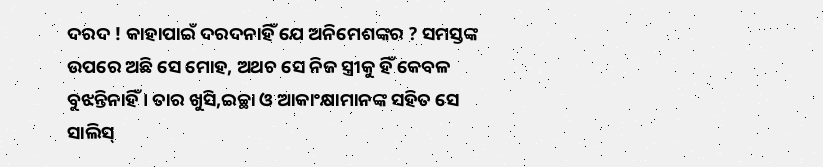ଦରଦ ! କାହାପାଇଁ ଦରଦନାହିଁ ଯେ ଅନିମେଶଙ୍କର ? ସମସ୍ତଙ୍କ ଉପରେ ଅଛି ସେ ମୋହ, ଅଥଚ ସେ ନିଜ ସ୍ତ୍ରୀକୁ ହିଁ କେବଳ ବୁଝନ୍ତିନାହିଁ । ତାର ଖୁସି,ଇଚ୍ଛା ଓ ଆକାଂକ୍ଷାମାନଙ୍କ ସହିତ ସେ ସାଲିସ୍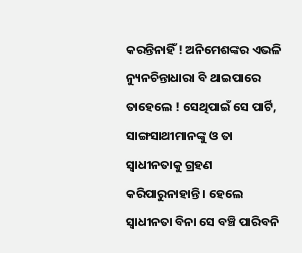କରନ୍ତିନାହିଁ ! ଅନିମେଶଙ୍କର ଏଭଳି ନ୍ୟୁନଚିନ୍ତାଧାରା ବି ଥାଇପାରେ ତାହେଲେ ! ସେଥିପାଇଁ ସେ ପାର୍ଟି, ସାଙ୍ଗସାଥୀମାନଙ୍କୁ ଓ ତା ସ୍ୱାଧୀନତାକୁ ଗ୍ରହଣ କରିପାରୁନାହାନ୍ତି । ହେଲେ ସ୍ୱାଧୀନତା ବିନା ସେ ବଞ୍ଚି ପାରିବନି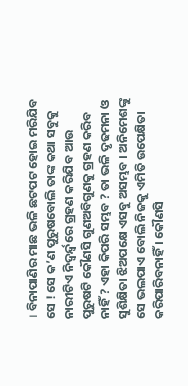। ବିନାପାଣିର ମାଛ ଭଳି ଛଟପଟ ହୋଇ ମରିଯିବ ସେ ! ସେ କ’ଣ ପୁରୁଷବୋଲି ତାଙ୍କ କଥା ସବୁକୁ ନାରୀଟିଏ ନିଦ୍ୱର୍ନ୍ଦ୍ୱରେ ଗ୍ରହଣ କରିଯିବ ଆଉ ପୁରୁଷଟି କୌଣସି ଗୁଣଅବିଗୁଣକୁ ଗ୍ରହଣ କରିବ ନାହିଁ ? ଏହା କିପରି ସମ୍ଭବ ? ତା ଭଳି ଦୃଢମନା ଓ ସୁଶିକ୍ଷିତା ଝିଅପକ୍ଷେ ଏସବୁ ଅସମ୍ଭବ । ଅନିମେଶଙ୍କୁ ସେ ଭଲପାଏ ବୋଲି ନିଜକୁ ଏମିତି ଉପେକ୍ଷିତା କରିପାରିବନାହିଁ । କୌଣସି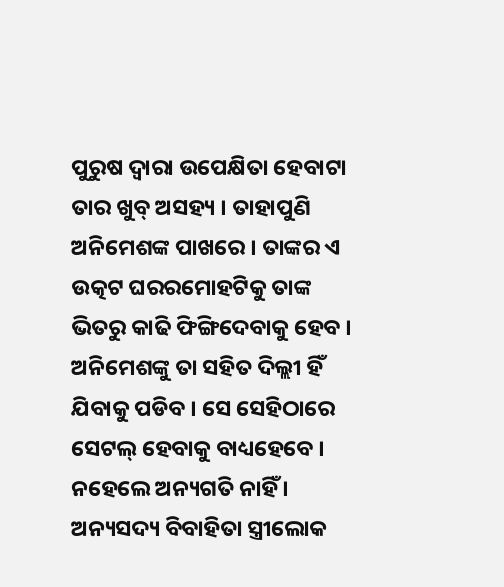ପୁରୁଷ ଦ୍ୱାରା ଉପେକ୍ଷିତା ହେବାଟା ତାର ଖୁବ୍ ଅସହ୍ୟ । ତାହାପୁଣି ଅନିମେଶଙ୍କ ପାଖରେ । ତାଙ୍କର ଏ ଉତ୍କଟ ଘରରମୋହଟିକୁ ତାଙ୍କ ଭିତରୁ କାଢି ଫିଙ୍ଗିଦେବାକୁ ହେବ । ଅନିମେଶଙ୍କୁ ତା ସହିତ ଦିଲ୍ଲୀ ହିଁ ଯିବାକୁ ପଡିବ । ସେ ସେହିଠାରେ ସେଟଲ୍ ହେବାକୁ ବାଧ୍ୟହେବେ । ନହେଲେ ଅନ୍ୟଗତି ନାହିଁ । ଅନ୍ୟସଦ୍ୟ ବିବାହିତା ସ୍ତ୍ରୀଲୋକ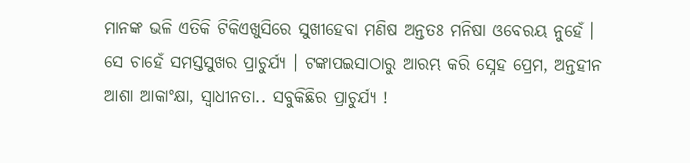ମାନଙ୍କ ଭଳି ଏତିକି ଟିକିଏଖୁସିରେ ସୁଖୀହେବା ମଣିଷ ଅନ୍ତତଃ ମନିଷା ଓବେରୟ ନୁହେଁ । ସେ ଚାହେଁ ସମସ୍ତସୁଖର ପ୍ରାଚୁର୍ଯ୍ୟ । ଟଙ୍କାପଇସାଠାରୁ ଆରମ୍ଭ କରି ସ୍ନେହ ପ୍ରେମ, ଅନ୍ତହୀନ ଆଶା ଆକାଂକ୍ଷା, ସ୍ୱାଧୀନତା.. ସବୁକିଛିର ପ୍ରାଚୁର୍ଯ୍ୟ !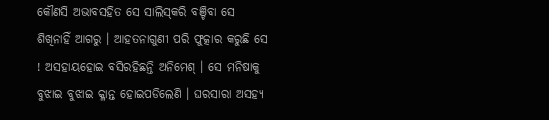କୌଣସି ଅଭାବସହିତ ସେ ସାଲିସ୍‌କରି ବଞ୍ଚିବା ସେ ଶିଖିନାହିଁ ଆଗରୁ । ଆହତନାଗୁଣୀ ପରି ଫୁତ୍କାର କରୁଛି ସେ ! ଅସହାୟହୋଇ ବସିରହିଛନ୍ତି ଅନିମେଶ୍ । ସେ ମନିଷାକୁ ବୁଝାଇ ବୁଝାଇ କ୍ଳାନ୍ତ ହୋଇପଡିଲେଣି । ଘରସାରା ଅସହ୍ୟ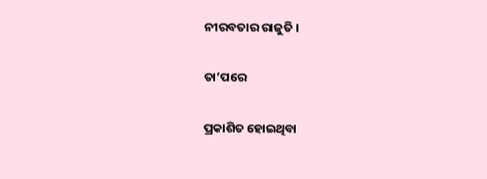ନୀରବତାର ରାଜୁତି ।

ତା’ପରେ

ପ୍ରକାଶିତ ହୋଇଥିବା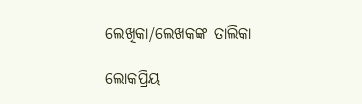ଲେଖିକା/ଲେଖକଙ୍କ ତାଲିକା

ଲୋକପ୍ରିୟ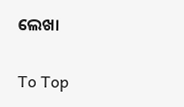ଲେଖା

To Top